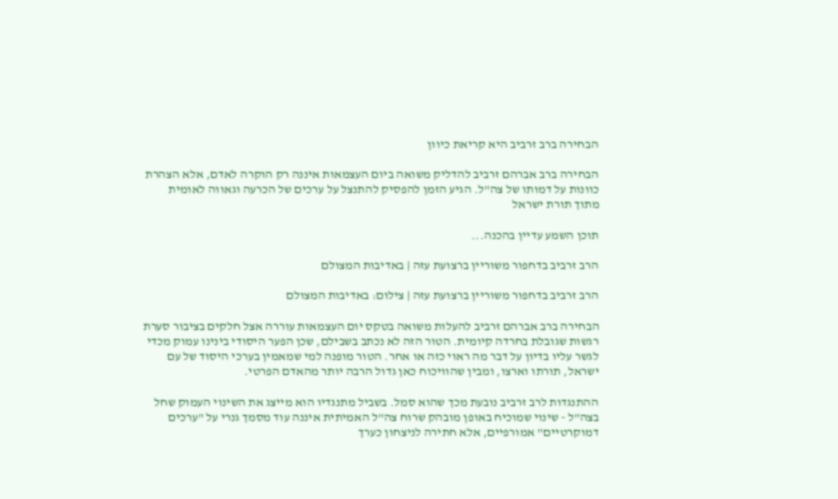הבחירה ברב זרביב היא קריאת כיוון

הבחירה ברב אברהם זרביב להדליק משואה ביום העצמאות איננה רק הוקרה לאדם, אלא הצהרת כוונות על דמותו של צה"ל. הגיע הזמן להפסיק להתנצל על ערכים של הכרעה וגאווה לאומית מתוך תורת ישראל

תוכן השמע עדיין בהכנה...

הרב זרביב בדחפור משוריין ברצועת עזה | באדיבות המצולם

הרב זרביב בדחפור משוריין ברצועת עזה | צילום: באדיבות המצולם

הבחירה ברב אברהם זרביב להעלות משואה בטקס יום העצמאות עוררה אצל חלקים בציבור סערת רגשות שגובלת בחרדה קיומית. הטור הזה לא נכתב בשבילם, שכן הפער היסודי בינינו עמוק מכדי לגשר עליו בדיון על דבר מה ראוי כזה או אחר. הטור מופנה למי שמאמין בערכי היסוד של עם ישראל, תורתו וארצו, ומבין שהוויכוח כאן גדול הרבה יותר מהאדם הפרטי.

ההתנגדות לרב זרביב נובעת מכך שהוא סמל. בשביל מתנגדיו הוא מייצג את השינוי העמוק שחל בצה"ל - שינוי שמוכיח באופן מובהק שרוח צה"ל האמיתית איננה עוד מסמך גנרי על "ערכים דמוקרטיים" אמורפיים, אלא חתירה לניצחון כערך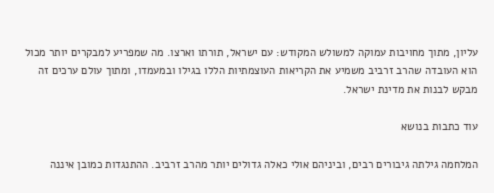עליון, מתוך מחויבות עמוקה למשולש המקודש: עם ישראל, תורתו וארצו. מה שמפריע למבקרים יותר מכול הוא העובדה שהרב זרביב משמיע את הקריאות העוצמתיות הללו בגילו ובמעמדו, ומתוך עולם ערכים זה מבקש לבנות את מדינת ישראל.

עוד כתבות בנושא

המלחמה גילתה גיבורים רבים, וביניהם אולי כאלה גדולים יותר מהרב זרביב. ההתנגדות כמובן איננה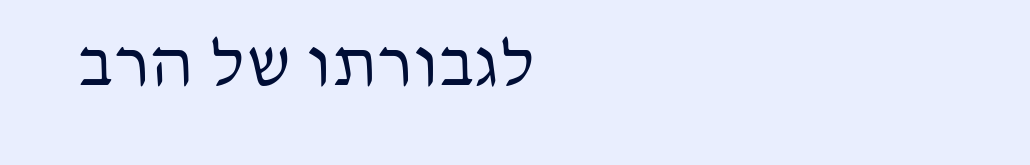לגבורתו של הרב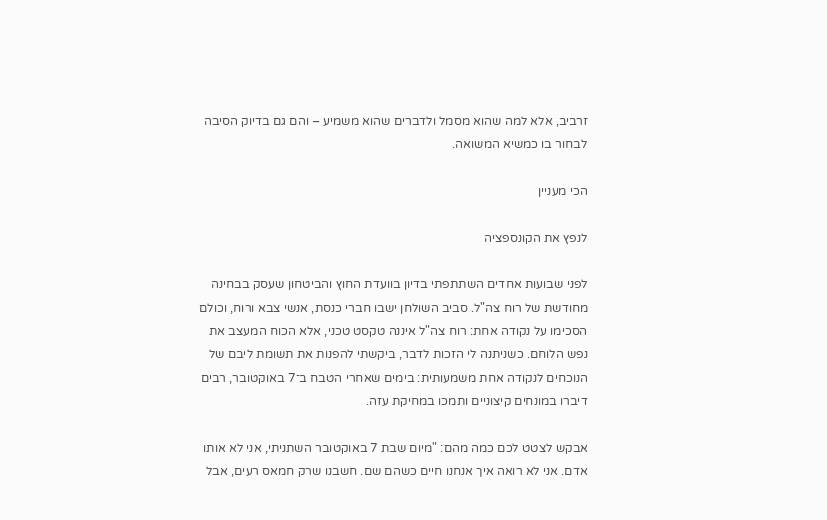זרביב, אלא למה שהוא מסמל ולדברים שהוא משמיע – והם גם בדיוק הסיבה לבחור בו כמשיא המשואה.

הכי מעניין

לנפץ את הקונספציה

לפני שבועות אחדים השתתפתי בדיון בוועדת החוץ והביטחון שעסק בבחינה מחודשת של רוח צה"ל. סביב השולחן ישבו חברי כנסת, אנשי צבא ורוח, וכולם הסכימו על נקודה אחת: רוח צה"ל איננה טקסט טכני, אלא הכוח המעצב את נפש הלוחם. כשניתנה לי הזכות לדבר, ביקשתי להפנות את תשומת ליבם של הנוכחים לנקודה אחת משמעותית: בימים שאחרי הטבח ב־7 באוקטובר, רבים דיברו במונחים קיצוניים ותמכו במחיקת עזה.

אבקש לצטט לכם כמה מהם: "מיום שבת 7 באוקטובר השתניתי, אני לא אותו אדם. אני לא רואה איך אנחנו חיים כשהם שם. חשבנו שרק חמאס רעים, אבל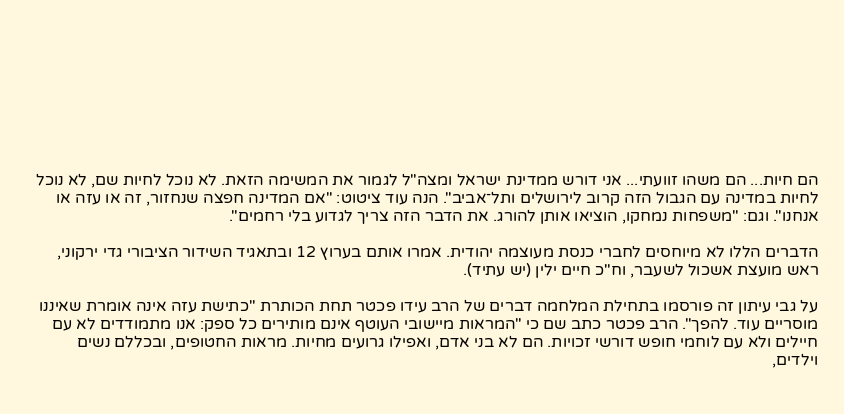הם חיות... הם משהו זוועתי... אני דורש ממדינת ישראל ומצה"ל לגמור את המשימה הזאת. לא נוכל לחיות שם, לא נוכל לחיות במדינה עם הגבול הזה קרוב לירושלים ותל־אביב". הנה עוד ציטוט: "אם המדינה חפצה שנחזור, זה או עזה או אנחנו". וגם: "משפחות נמחקו, הוציאו אותן להורג. את הדבר הזה צריך לגדוע בלי רחמים".

הדברים הללו לא מיוחסים לחברי כנסת מעוצמה יהודית. אמרו אותם בערוץ 12 ובתאגיד השידור הציבורי גדי ירקוני, ראש מועצת אשכול לשעבר, וח"כ חיים ילין (יש עתיד).

על גבי עיתון זה פורסמו בתחילת המלחמה דברים של הרב עידו פכטר תחת הכותרת "כתישת עזה אינה אומרת שאיננו מוסריים עוד. להפך". הרב פכטר כתב שם כי "המראות מיישובי העוטף אינם מותירים כל ספק: אנו מתמודדים לא עם חיילים ולא עם לוחמי חופש דורשי זכויות. הם לא בני אדם, ואפילו גרועים מחיות. מראות החטופים, ובכללם נשים וילדים,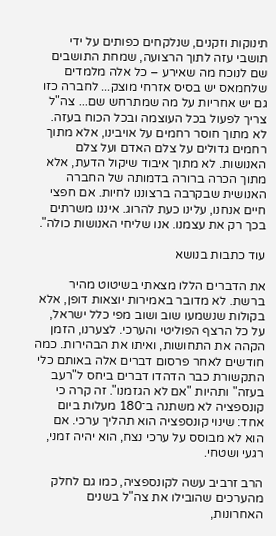תינוקות וזקנים, שנלקחים כפותים על ידי תושבי עזה לתוך הרצועה, שמחת התושבים שם לנוכח מה שאירע – כל אלה מלמדים שלחמאס יש בסיס אזרחי מוצק... לחברה כזו גם יש אחריות על מה שמתרחש שם... צה"ל צריך לפעול בכל העוצמה ובכל הכוח בעזה. לא מתוך חוסר רחמים על אויבינו, אלא מתוך רחמים גדולים על צלם האדם ועל צלם האנושות. לא מתוך איבוד שיקול הדעת, אלא מתוך הכרה ברורה בדמותה של החברה האנושית שבקרבה ברצוננו לחיות. אם חפצי חיים אנחנו, עלינו כעת להרוג. איננו משרתים בכך רק את עצמנו. אנו שליחי האנושות כולה".

עוד כתבות בנושא

את הדברים הללו מצאתי בשיטוט מהיר ברשת. לא מדובר באמירות יוצאות דופן, אלא בקולות שנשמעו שוב ושוב מפי כלל ישראל, על כל הרצף הפוליטי והערכי. לצערנו, הזמן הקהה את התחושות, ואיתו את הבהירות. כמה חודשים לאחר פרסום דברים אלה באותם כלי התקשורת כבר הדהדו דברים ביחס ל"רעב בעזה" ותהיות "אם לא הגזמנו". זה קרה כי קונספציה לא משתנה ב־180 מעלות ביום אחד: שינוי קונספציה הוא תהליך ערכי. אם הוא לא מבוסס על ערכי נצח, הוא יהיה זמני, רגעי ושטחי.

הרב זרביב עשה לקונספציה, כמו גם לחלק מהערכים שהובילו את צה"ל בשנים האחרונות,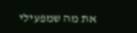את מה שמפעילי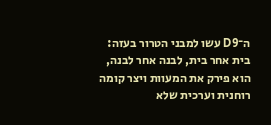ה־D9 עשו למבני הטרור בעזה: בית אחר בית, לבנה אחר לבנה, הוא פירק את המעוות ויצר קומה רוחנית וערכית שלא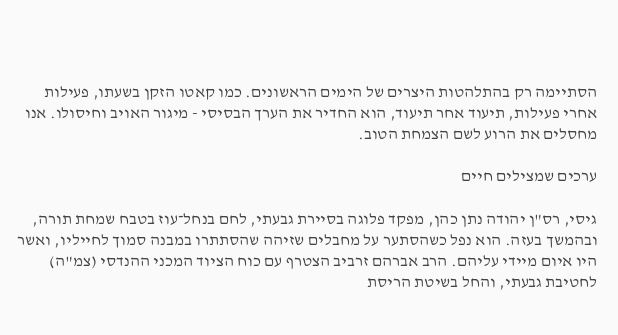הסתיימה רק בהתלהטות היצרים של הימים הראשונים. כמו קאטו הזקן בשעתו, פעילות אחרי פעילות, תיעוד אחר תיעוד, הוא החדיר את הערך הבסיסי - מיגור האויב וחיסולו. אנו מחסלים את הרוע לשם הצמחת הטוב.

ערכים שמצילים חיים

גיסי, רס"ן יהודה נתן כהן, מפקד פלוגה בסיירת גבעתי, לחם בנחל־עוז בטבח שמחת תורה, ובהמשך בעזה. הוא נפל כשהסתער על מחבלים שזיהה שהסתתרו במבנה סמוך לחייליו, ואשר היו איום מיידי עליהם. הרב אברהם זרביב הצטרף עם כוח הציוד המכני ההנדסי (צמ"ה) לחטיבת גבעתי, והחל בשיטת הריסת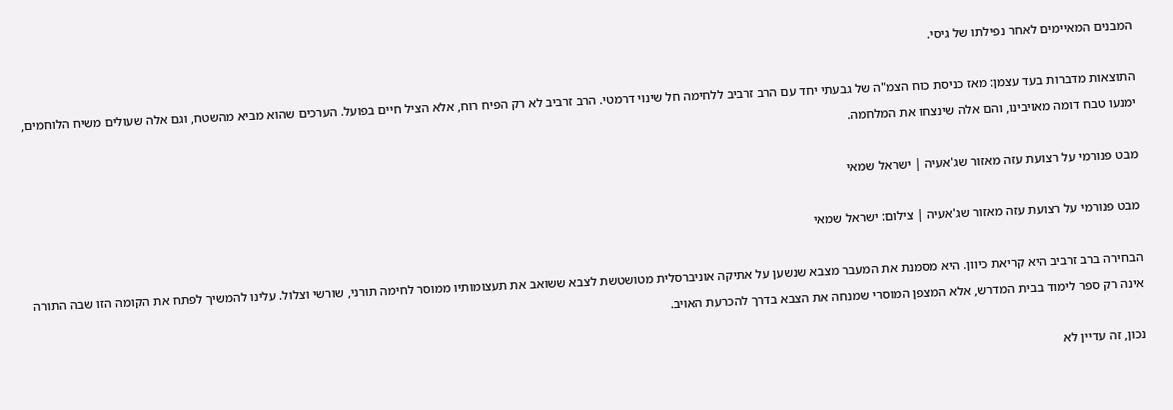המבנים המאיימים לאחר נפילתו של גיסי.

התוצאות מדברות בעד עצמן: מאז כניסת כוח הצמ"ה של גבעתי יחד עם הרב זרביב ללחימה חל שינוי דרמטי. הרב זרביב לא רק הפיח רוח, אלא הציל חיים בפועל. הערכים שהוא מביא מהשטח, וגם אלה שעולים משיח הלוחמים, ימנעו טבח דומה מאויבינו, והם אלה שינצחו את המלחמה.

מבט פנורמי על רצועת עזה מאזור שג'אעיה | ישראל שמאי

מבט פנורמי על רצועת עזה מאזור שג'אעיה | צילום: ישראל שמאי

הבחירה ברב זרביב היא קריאת כיוון. היא מסמנת את המעבר מצבא שנשען על אתיקה אוניברסלית מטושטשת לצבא ששואב את תעצומותיו ממוסר לחימה תורני, שורשי וצלול. עלינו להמשיך לפתח את הקומה הזו שבה התורה אינה רק ספר לימוד בבית המדרש, אלא המצפן המוסרי שמנחה את הצבא בדרך להכרעת האויב.

נכון, זה עדיין לא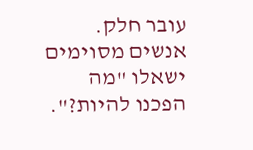עובר חלק. אנשים מסוימים ישאלו "מה הפכנו להיות?".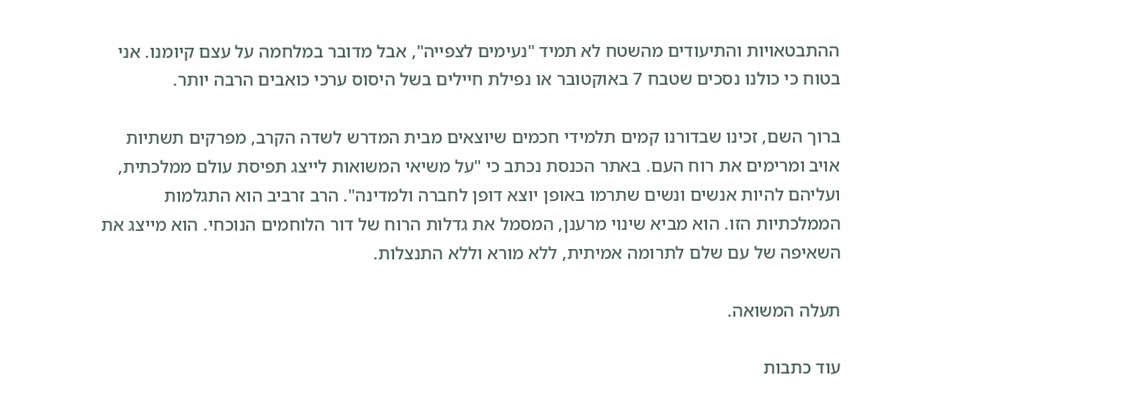ההתבטאויות והתיעודים מהשטח לא תמיד "נעימים לצפייה", אבל מדובר במלחמה על עצם קיומנו. אני בטוח כי כולנו נסכים שטבח 7 באוקטובר או נפילת חיילים בשל היסוס ערכי כואבים הרבה יותר.

ברוך השם, זכינו שבדורנו קמים תלמידי חכמים שיוצאים מבית המדרש לשדה הקרב, מפרקים תשתיות אויב ומרימים את רוח העם. באתר הכנסת נכתב כי "על משיאי המשואות לייצג תפיסת עולם ממלכתית, ועליהם להיות אנשים ונשים שתרמו באופן יוצא דופן לחברה ולמדינה". הרב זרביב הוא התגלמות הממלכתיות הזו. הוא מביא שינוי מרענן, המסמל את גדלות הרוח של דור הלוחמים הנוכחי. הוא מייצג את השאיפה של עם שלם לתרומה אמיתית, ללא מורא וללא התנצלות.

תעלה המשואה.

עוד כתבות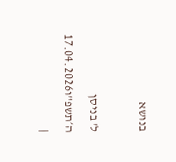בנושא

ל' בניסן ה׳תשפ"ו17.04.2026 |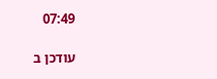07:49

עודכן ב